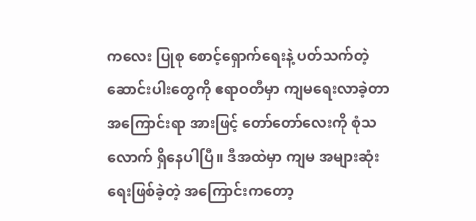ကလေး ပြုစု စောင့်ရှောက်ရေးနဲ့ ပတ်သက်တဲ့ ဆောင်းပါးတွေကို ဧရာဝတီမှာ ကျမရေးလာခဲ့တာ အကြောင်းရာ အားဖြင့် တော်တော်လေးကို စုံသလောက် ရှိနေပါပြီ။ ဒီအထဲမှာ ကျမ အများဆုံး ရေးဖြစ်ခဲ့တဲ့ အကြောင်းကတော့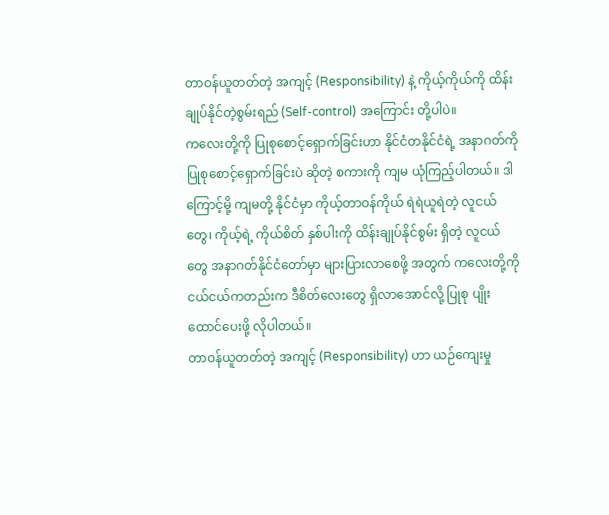တာဝန်ယူတတ်တဲ့ အကျင့် (Responsibility) နဲ့ ကိုယ့်ကိုယ်ကို ထိန်းချုပ်နိုင်တဲ့စွမ်းရည် (Self-control) အကြောင်း တို့ပါပဲ။
ကလေးတို့ကို ပြုစုစောင့်ရှောက်ခြင်းဟာ နိုင်ငံတနိုင်ငံရဲ့ အနာဂတ်ကို ပြုစုစောင့်ရှောက်ခြင်းပဲ ဆိုတဲ့ စကားကို ကျမ ယုံကြည့်ပါတယ်။ ဒါကြောင့်မို့ ကျမတို့ နိုင်ငံမှာ ကိုယ့်တာဝန်ကိုယ် ရဲရဲယူရဲတဲ့ လူငယ်တွေ၊ ကိုယ့်ရဲ့ ကိုယ်စိတ် နှစ်ပါးကို ထိန်းချုပ်နိုင်စွမ်း ရှိတဲ့ လူငယ်တွေ အနာဂတ်နိုင်ငံတော်မှာ များပြားလာစေဖို့ အတွက် ကလေးတို့ကို ငယ်ငယ်ကတည်းက ဒီစိတ်လေးတွေ ရှိလာအောင်လို့ ပြုစု ပျိုးထောင်ပေးဖို့ လိုပါတယ်။
တာဝန်ယူတတ်တဲ့ အကျင့် (Responsibility) ဟာ ယဉ်ကျေးမှု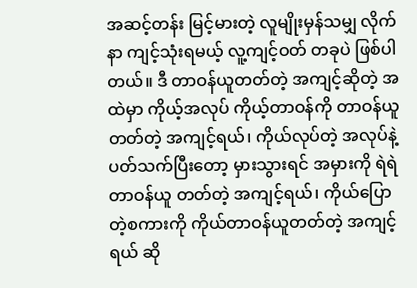အဆင့်တန်း မြင့်မားတဲ့ လူမျိုးမှန်သမျှ လိုက်နာ ကျင့်သုံးရမယ့် လူ့ကျင့်ဝတ် တခုပဲ ဖြစ်ပါတယ်။ ဒီ တာဝန်ယူတတ်တဲ့ အကျင့်ဆိုတဲ့ အထဲမှာ ကိုယ့်အလုပ် ကိုယ့်တာဝန်ကို တာဝန်ယူတတ်တဲ့ အကျင့်ရယ်၊ ကိုယ်လုပ်တဲ့ အလုပ်နဲ့ ပတ်သက်ပြီးတော့ မှားသွားရင် အမှားကို ရဲရဲတာဝန်ယူ တတ်တဲ့ အကျင့်ရယ်၊ ကိုယ်ပြောတဲ့စကားကို ကိုယ်တာဝန်ယူတတ်တဲ့ အကျင့်ရယ် ဆို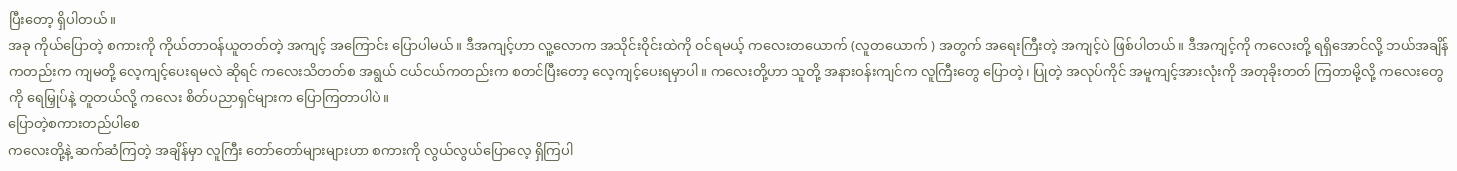ပြီးတော့ ရှိပါတယ်။
အခု ကိုယ်ပြောတဲ့ စကားကို ကိုယ်တာဝန်ယူတတ်တဲ့ အကျင့် အကြောင်း ပြောပါမယ်။ ဒီအကျင့်ဟာ လူ့လောက အသိုင်းဝိုင်းထဲကို ဝင်ရမယ့် ကလေးတယောက် (လူတယောက် ) အတွက် အရေးကြီးတဲ့ အကျင့်ပဲ ဖြစ်ပါတယ်။ ဒီအကျင့်ကို ကလေးတို့ ရရှိအောင်လို့ ဘယ်အချိန် ကတည်းက ကျမတို့ လေ့ကျင့်ပေးရမလဲ ဆိုရင် ကလေးသိတတ်စ အရွယ် ငယ်ငယ်ကတည်းက စတင်ပြီးတော့ လေ့ကျင့်ပေးရမှာပါ။ ကလေးတို့ဟာ သူတို့ အနားဝန်းကျင်က လူကြီးတွေ ပြောတဲ့၊ ပြုတဲ့ အလုပ်ကိုင် အမူကျင့်အားလုံးကို အတုခိုးတတ် ကြတာမို့လို့ ကလေးတွေကို ရေမြှုပ်နဲ့ တူတယ်လို့ ကလေး စိတ်ပညာရှင်များက ပြောကြတာပါပဲ။
ပြောတဲ့စကားတည်ပါစေ
ကလေးတို့နဲ့ ဆက်ဆံကြတဲ့ အချိန်မှာ လူကြီး တော်တော်များများဟာ စကားကို လွယ်လွယ်ပြောလေ့ ရှိကြပါ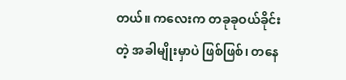တယ်။ ကလေးက တခုခုဝယ်ခိုင်းတဲ့ အခါမျိုးမှာပဲ ဖြစ်ဖြစ်၊ တနေ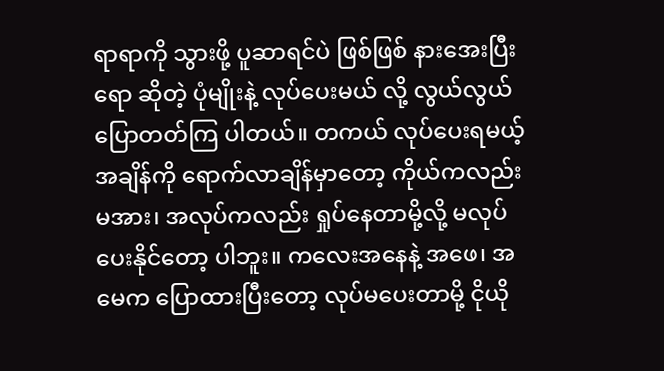ရာရာကို သွားဖို့ ပူဆာရင်ပဲ ဖြစ်ဖြစ် နားအေးပြီးရော ဆိုတဲ့ ပုံမျိုးနဲ့ လုပ်ပေးမယ် လို့ လွယ်လွယ် ပြောတတ်ကြ ပါတယ်။ တကယ် လုပ်ပေးရမယ့် အချိန်ကို ရောက်လာချိန်မှာတော့ ကိုယ်ကလည်း မအား၊ အလုပ်ကလည်း ရှုပ်နေတာမို့လို့ မလုပ်ပေးနိုင်တော့ ပါဘူး။ ကလေးအနေနဲ့ အဖေ၊ အမေက ပြောထားပြီးတော့ လုပ်မပေးတာမို့ ငိုယို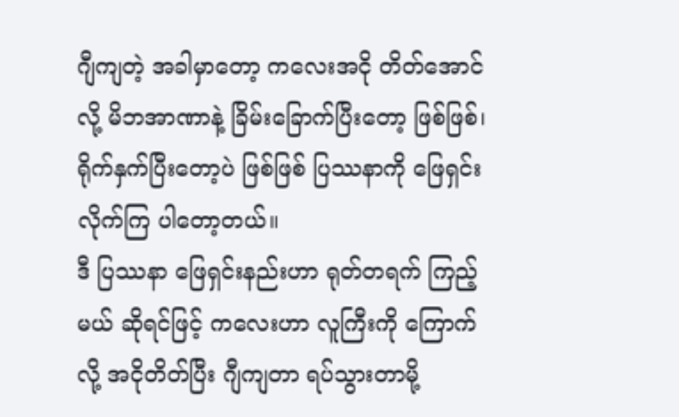ဂျီကျတဲ့ အခါမှာတော့ ကလေးအငို တိတ်အောင်လို့ မိဘအာဏာနဲ့ ခြိမ်းခြောက်ပြီးတော့ ဖြစ်ဖြစ်၊ ရိုက်နှက်ပြီးတော့ပဲ ဖြစ်ဖြစ် ပြဿနာကို ဖြေရှင်းလိုက်ကြ ပါတော့တယ်။
ဒီ ပြဿနာ ဖြေရှင်းနည်းဟာ ရုတ်တရက် ကြည့်မယ် ဆိုရင်ဖြင့် ကလေးဟာ လူကြီးကို ကြောက်လို့ အငိုတိတ်ပြီး ဂျီကျတာ ရပ်သွားတာမို့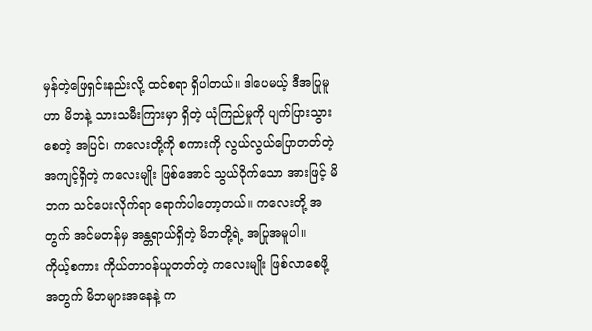မှန်တဲ့ဖြေရှင်းနည်းလို့ ထင်စရာ ရှိပါတယ်။ ဒါပေမယ့် ဒီအပြုမူဟာ မိဘနဲ့ သားသမီးကြားမှာ ရှိတဲ့ ယုံကြည်မှုကို ပျက်ပြားသွားစေတဲ့ အပြင်၊ ကလေးတို့ကို စကားကို လွယ်လွယ်ပြောတတ်တဲ့ အကျင့်ရှိတဲ့ ကလေးမျိုး ဖြစ်အောင် သွယ်ဝိုက်သော အားဖြင့် မိဘက သင်ပေးလိုက်ရာ ရောက်ပါတော့တယ်။ ကလေးတို့ အတွက် အင်မတန်မှ အန္တရာယ်ရှိတဲ့ မိဘတို့ရဲ့ အပြုအမူပါ။
ကိုယ့်စကား ကိုယ်တာဝန်ယူတတ်တဲ့ ကလေးမျိုး ဖြစ်လာစေဖို့ အတွက် မိဘများအနေနဲ့ က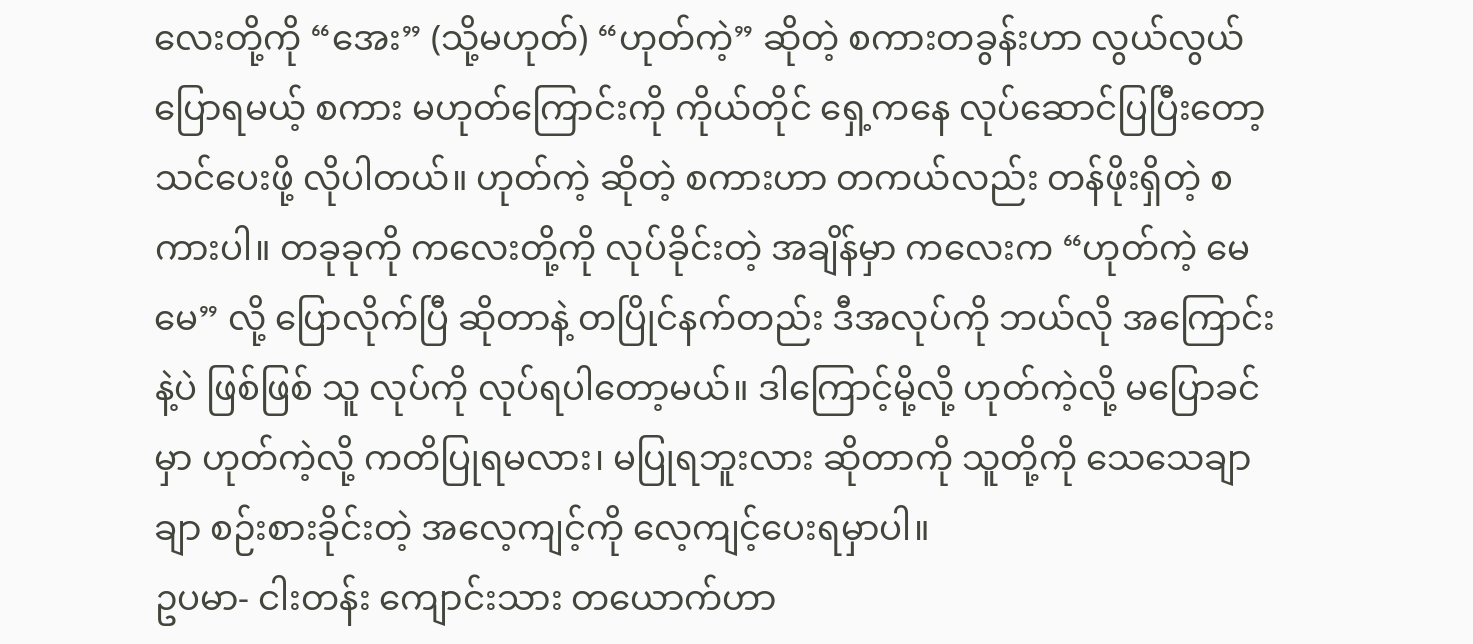လေးတို့ကို “အေး” (သို့မဟုတ်) “ဟုတ်ကဲ့” ဆိုတဲ့ စကားတခွန်းဟာ လွယ်လွယ်ပြောရမယ့် စကား မဟုတ်ကြောင်းကို ကိုယ်တိုင် ရှေ့ကနေ လုပ်ဆောင်ပြပြီးတော့ သင်ပေးဖို့ လိုပါတယ်။ ဟုတ်ကဲ့ ဆိုတဲ့ စကားဟာ တကယ်လည်း တန်ဖိုးရှိတဲ့ စကားပါ။ တခုခုကို ကလေးတို့ကို လုပ်ခိုင်းတဲ့ အချိန်မှာ ကလေးက “ဟုတ်ကဲ့ မေမေ” လို့ ပြောလိုက်ပြီ ဆိုတာနဲ့ တပြိုင်နက်တည်း ဒီအလုပ်ကို ဘယ်လို အကြောင်းနဲ့ပဲ ဖြစ်ဖြစ် သူ လုပ်ကို လုပ်ရပါတော့မယ်။ ဒါကြောင့်မို့လို့ ဟုတ်ကဲ့လို့ မပြောခင်မှာ ဟုတ်ကဲ့လို့ ကတိပြုရမလား၊ မပြုရဘူးလား ဆိုတာကို သူတို့ကို သေသေချာချာ စဉ်းစားခိုင်းတဲ့ အလေ့ကျင့်ကို လေ့ကျင့်ပေးရမှာပါ။
ဥပမာ- ငါးတန်း ကျောင်းသား တယောက်ဟာ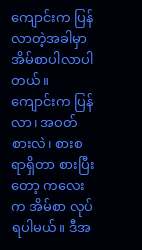ကျောင်းက ပြန်လာတဲ့အခါမှာ အိမ်စာပါလာပါတယ်။ ကျောင်းက ပြန်လာ၊ အဝတ်စားလဲ၊ စားစရာရှိတာ စားပြီးတော့ ကလေးက အိမ်စာ လုပ်ရပါမယ်။ ဒီအ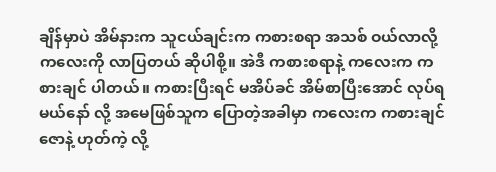ချိန်မှာပဲ အိမ်နားက သူငယ်ချင်းက ကစားစရာ အသစ် ဝယ်လာလို့ ကလေးကို လာပြတယ် ဆိုပါစို့။ အဲဒီ ကစားစရာနဲ့ ကလေးက ကစားချင် ပါတယ်။ ကစားပြီးရင် မအိပ်ခင် အိမ်စာပြီးအောင် လုပ်ရမယ်နော် လို့ အမေဖြစ်သူက ပြောတဲ့အခါမှာ ကလေးက ကစားချင်ဇောနဲ့ ဟုတ်ကဲ့ လို့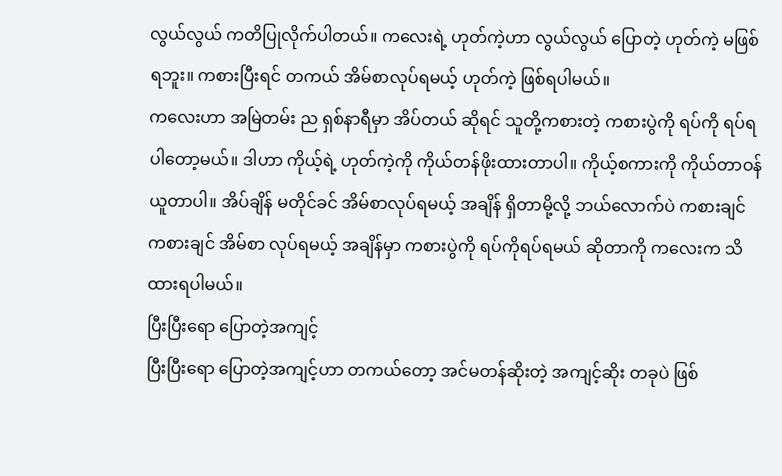လွယ်လွယ် ကတိပြုလိုက်ပါတယ်။ ကလေးရဲ့ ဟုတ်ကဲ့ဟာ လွယ်လွယ် ပြောတဲ့ ဟုတ်ကဲ့ မဖြစ်ရဘူး။ ကစားပြီးရင် တကယ် အိမ်စာလုပ်ရမယ့် ဟုတ်ကဲ့ ဖြစ်ရပါမယ်။
ကလေးဟာ အမြဲတမ်း ည ရှစ်နာရီမှာ အိပ်တယ် ဆိုရင် သူတို့ကစားတဲ့ ကစားပွဲကို ရပ်ကို ရပ်ရပါတော့မယ်။ ဒါဟာ ကိုယ့်ရဲ့ ဟုတ်ကဲ့ကို ကိုယ်တန်ဖိုးထားတာပါ။ ကိုယ့်စကားကို ကိုယ်တာဝန်ယူတာပါ။ အိပ်ချိန် မတိုင်ခင် အိမ်စာလုပ်ရမယ့် အချိန် ရှိတာမို့လို့ ဘယ်လောက်ပဲ ကစားချင် ကစားချင် အိမ်စာ လုပ်ရမယ့် အချိန်မှာ ကစားပွဲကို ရပ်ကိုရပ်ရမယ် ဆိုတာကို ကလေးက သိထားရပါမယ်။
ပြီးပြီးရော ပြောတဲ့အကျင့်
ပြီးပြီးရော ပြောတဲ့အကျင့်ဟာ တကယ်တော့ အင်မတန်ဆိုးတဲ့ အကျင့်ဆိုး တခုပဲ ဖြစ်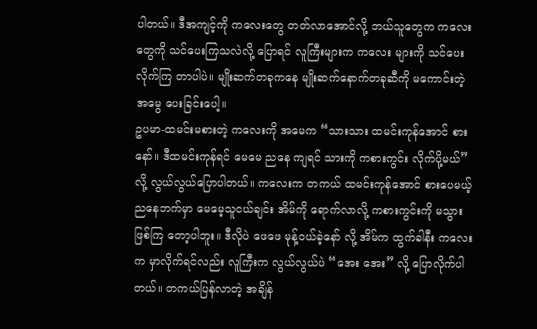ပါတယ်။ ဒီအကျင့်ကို ကလေးတွေ တတ်လာအောင်လို့ ဘယ်သူတွေက ကလေးတွေကို သင်ပေးကြသလဲလို့ ပြောရင် လူကြီးများက ကလေး များကို သင်ပေးလိုက်ကြ တာပါပဲ။ မျိုးဆက်တခုကနေ မျိုးဆက်နောက်တခုဆီကို မကောင်းတဲ့အမွေ ပေးခြင်းပေါ့။
ဥပမာ-ထမင်းမစားတဲ့ ကလေးကို အမေက “သားသား ထမင်းကုန်အောင် စားနော်။ ဒီထမင်းကုန်ရင် မေမေ ညနေ ကျရင် သားကို ကစားကွင်း လိုက်ပို့မယ်” လို့ လွယ်လွယ်ပြောပါတယ်။ ကလေးက တကယ် ထမင်းကုန်အောင် စားပေမယ့် ညနေဘက်မှာ မေမေ့သူငယ်ချင်း အိမ်ကို ရောက်လာလို့ ကစားကွင်းကို မသွားဖြစ်ကြ တော့ပါဘူး။ ဒီလိုပဲ ဖေဖေ မုန့်ဝယ်ခဲ့နော် လို့ အိမ်က ထွက်ခါနီး ကလေးက မှာလိုက်ရင်လည်း လူကြီးက လွယ်လွယ်ပဲ “အေး အေး” လို့ ပြောလိုက်ပါတယ်။ တကယ်ပြန်လာတဲ့ အချိန်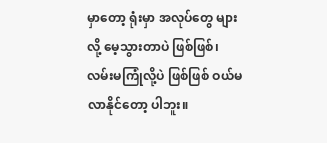မှာတော့ ရုံးမှာ အလုပ်တွေ များလို့ မေ့သွားတာပဲ ဖြစ်ဖြစ်၊ လမ်းမကြုံလို့ပဲ ဖြစ်ဖြစ် ဝယ်မလာနိုင်တော့ ပါဘူး။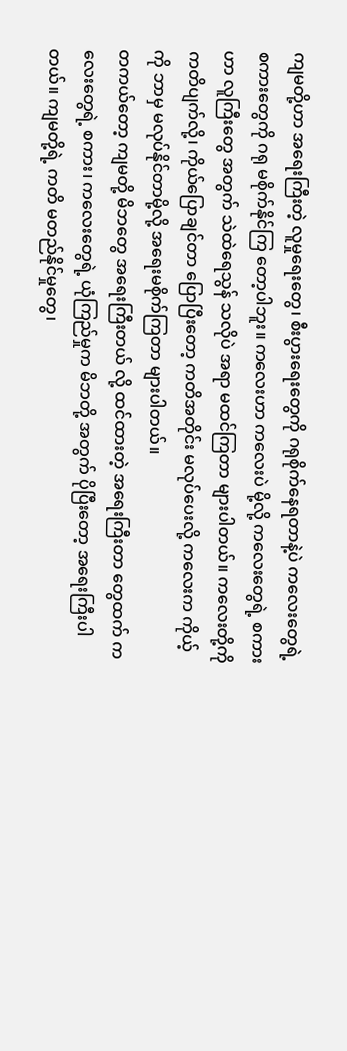ကျမတို့ဟာ အရေးကြီးတဲ့ လူမှုရေးတွေ၊ စီးပွားရေးတွေကို ဂရုစိုက်နေရတာနဲ့ပဲ ကလေးတွေရဲ့ စကားတွေကို ဂရု မစိုက်နိုင်ကြ တော့ပါဘူး။ ကလေးဟာ ကလေးပဲ မို့လို့ ကလေးတွေရဲ့ စကားဟာ လူကြီးတွေ အတွက် သဲထဲရေသွန် သလိုပဲ အရာ မထင်ကြတာ များပါတယ်။ ကလေးတို့ကို ကတိပျက်လို့၊ ကိုယ်ပြောချင်တာ ပြောပြီးတော့ ကတိအတိုင်း မလုပ်ပေးလို့ ကလေးက ကိုယ့်ကို ဘာမှ မလုပ်နိုင်တာမို့လို့ အရေးမစိုက်ကြတာ များပါတယ်။
တကယ်တော့ ကျမတို့ မိဘတွေ အရေးကြီးတယ် လို့ ထင်ထားတဲ့ အရေးကြီးတာ တွေထက် ကလေးတွေရဲ့ စကား၊ ကလေးတွေရဲ့ ယုံကြည်မှုက မိဘတို့ အတွက် ပိုပြီးတော့ အရေးကြီးပါတယ်။ ကျမတို့ရဲ့ ကတိ မတည်နိုင်မှုတွေ၊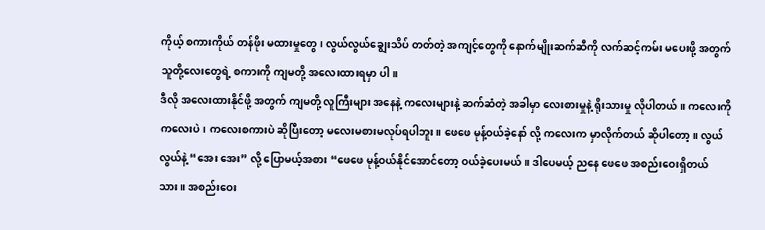ကိုယ့် စကားကိုယ် တန်ဖိုး မထားမှုတွေ၊ လွယ်လွယ်ချွေးသိပ် တတ်တဲ့ အကျင့်တွေကို နောက်မျိုးဆက်ဆီကို လက်ဆင့်ကမ်း မပေးဖို့ အတွက် သူတို့လေးတွေရဲ့ စကားကို ကျမတို့ အလေးထားရမှာ ပါ။
ဒီလို အလေးထားနိုင်ဖို့ အတွက် ကျမတို့ လူကြီးများ အနေနဲ့ ကလေးများနဲ့ ဆက်ဆံတဲ့ အခါမှာ လေးစားမှုနဲ့ ရိုးသားမှု လိုပါတယ်။ ကလေးကို ကလေးပဲ၊ ကလေးစကားပဲ ဆိုပြီးတော့ မလေးမစားမလုပ်ရပါဘူး။ ဖေဖေ မုန့်ဝယ်ခဲ့နော် လို့ ကလေးက မှာလိုက်တယ် ဆိုပါတော့။ လွယ်လွယ်နဲ့ “အေး အေး” လို့ ပြောမယ့်အစား “ဖေဖေ မုန့်ဝယ်နိုင်အောင်တော့ ဝယ်ခဲ့ပေးမယ်။ ဒါပေမယ့် ညနေ ဖေဖေ အစည်းဝေးရှိတယ် သား။ အစည်းဝေး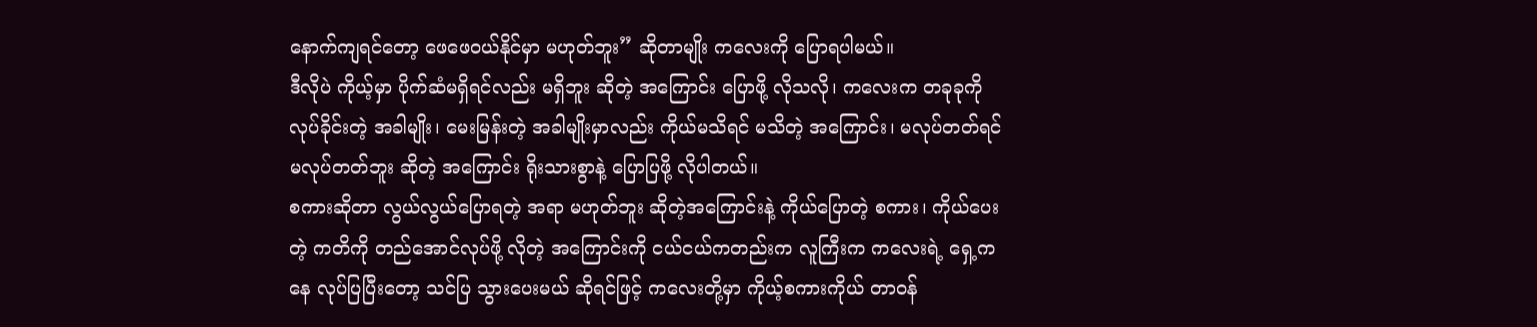နောက်ကျရင်တော့ ဖေဖေဝယ်နိုင်မှာ မဟုတ်ဘူး” ဆိုတာမျိုး ကလေးကို ပြောရပါမယ်။
ဒီလိုပဲ ကိုယ့်မှာ ပိုက်ဆံမရှိရင်လည်း မရှိဘူး ဆိုတဲ့ အကြောင်း ပြောဖို့ လိုသလို၊ ကလေးက တခုခုကို လုပ်ခိုင်းတဲ့ အခါမျိုး၊ မေးမြန်းတဲ့ အခါမျိုးမှာလည်း ကိုယ်မသိရင် မသိတဲ့ အကြောင်း၊ မလုပ်တတ်ရင် မလုပ်တတ်ဘူး ဆိုတဲ့ အကြောင်း ရိုးသားစွာနဲ့ ပြောပြဖို့ လိုပါတယ်။
စကားဆိုတာ လွယ်လွယ်ပြောရတဲ့ အရာ မဟုတ်ဘူး ဆိုတဲ့အကြောင်းနဲ့ ကိုယ်ပြောတဲ့ စကား၊ ကိုယ်ပေးတဲ့ ကတိကို တည်အောင်လုပ်ဖို့ လိုတဲ့ အကြောင်းကို ငယ်ငယ်ကတည်းက လူကြီးက ကလေးရဲ့ ရှေ့ကနေ လုပ်ပြပြီးတော့ သင်ပြ သွားပေးမယ် ဆိုရင်ဖြင့် ကလေးတို့မှာ ကိုယ့်စကားကိုယ် တာဝန်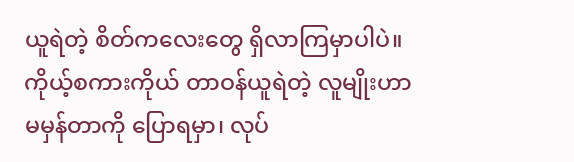ယူရဲတဲ့ စိတ်ကလေးတွေ ရှိလာကြမှာပါပဲ။
ကိုယ့်စကားကိုယ် တာဝန်ယူရဲတဲ့ လူမျိုးဟာ မမှန်တာကို ပြောရမှာ၊ လုပ်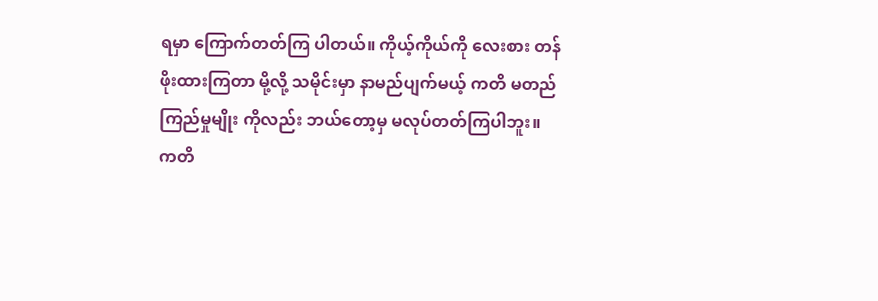ရမှာ ကြောက်တတ်ကြ ပါတယ်။ ကိုယ့်ကိုယ်ကို လေးစား တန်ဖိုးထားကြတာ မို့လို့ သမိုင်းမှာ နာမည်ပျက်မယ့် ကတိ မတည်ကြည်မှုမျိုး ကိုလည်း ဘယ်တော့မှ မလုပ်တတ်ကြပါဘူး။
ကတိ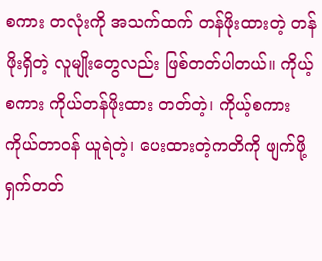စကား တလုံးကို အသက်ထက် တန်ဖိုးထားတဲ့ တန်ဖိုးရှိတဲ့ လူမျိုးတွေလည်း ဖြစ်တတ်ပါတယ်။ ကိုယ့်စကား ကိုယ်တန်ဖိုးထား တတ်တဲ့၊ ကိုယ့်စကား ကိုယ်တာဝန် ယူရဲတဲ့၊ ပေးထားတဲ့ကတိကို ဖျက်ဖို့ ရှက်တတ်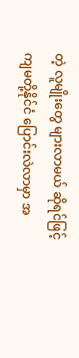တဲ့ လူမျိုးတွေ များလာမယ် ဆိုရင်ဖြင့် ကျမတို့နိုင်ငံ ပြောင်းလဲလာမှာ အ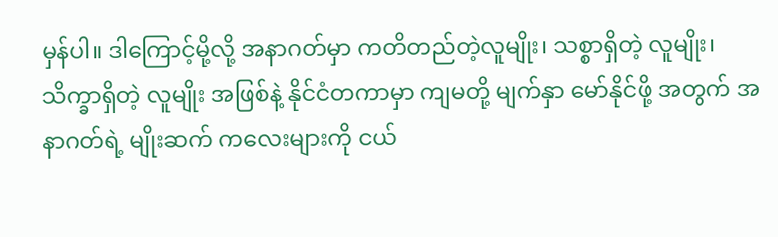မှန်ပါ။ ဒါကြောင့်မို့လို့ အနာဂတ်မှာ ကတိတည်တဲ့လူမျိုး၊ သစ္စာရှိတဲ့ လူမျိုး၊ သိက္ခာရှိတဲ့ လူမျိုး အဖြစ်နဲ့ နိုင်ငံတကာမှာ ကျမတို့ မျက်နှာ မော်နိုင်ဖို့ အတွက် အနာဂတ်ရဲ့ မျိုးဆက် ကလေးများကို ငယ်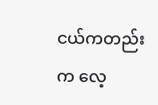ငယ်ကတည်းက လေ့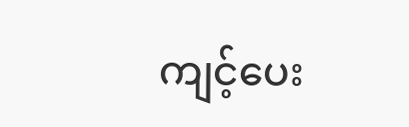ကျင့်ပေး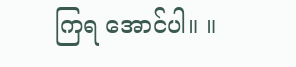ကြရ အောင်ပါ။ ။